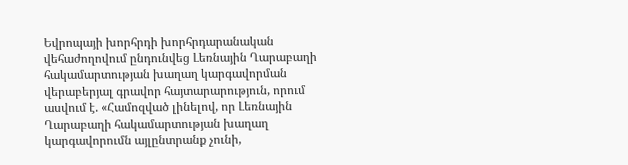Եվրոպայի խորհրդի խորհրդարանական վեհաժողովում ընդունվեց Լեռնային Ղարաբաղի հակամարտության խաղաղ կարգավորման վերաբերյալ գրավոր հայտարարություն, որում ասվում է. «Համոզված լինելով, որ Լեռնային Ղարաբաղի հակամարտության խաղաղ կարգավորումն այլընտրանք չունի,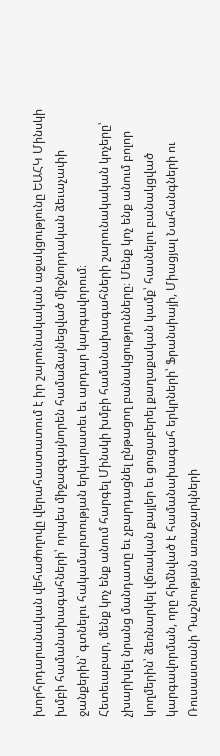խորհրդարանական վեհաժողովը վերահաստատում է իր շարունակական աջակցությունը ԵԱՀԿ Մինսկի խմբի համանախագահների՝ որպես միջազգայնորեն համաձայնեցված միջնորդական ձեւաչափի ջանքերին՝ գտնելու հակամարտության երկարատեւ եւ արդար կարգավորում։
Հետեւաբար, մենք կոչ ենք անում հարգել Մինսկի խմբի համանախագահների շարունակական կոչերը՝ չխարխլել նրանց մանդատը եւ չբարդացնել ընթացող բանակցությունները։ Մենք կոչ ենք անում բոլոր կողմերին՝ ձեռնարկել վճռական քայլեր եւ ցուցաբերել քաղաքական կամք՝ հասնելու բանակցված կարգավորման, որը հիմնված է համանախագահ երկրների՝ Ֆրանսիայի, Միացյալ Նահանգների ու Ռուսաստանի Դաշնության առաջարկների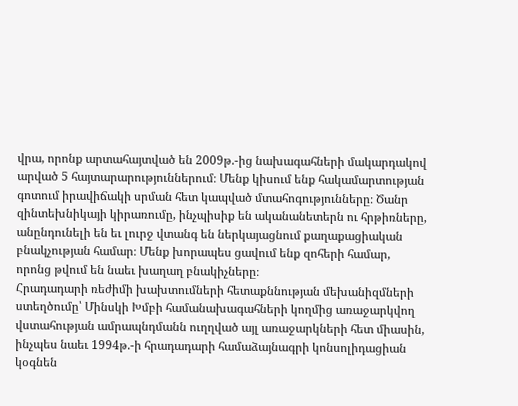վրա, որոնք արտահայտված են 2009թ.-ից նախագահների մակարդակով արված 5 հայտարարություններում։ Մենք կիսում ենք հակամարտության գոտում իրավիճակի սրման հետ կապված մտահոգությունները։ Ծանր զինտեխնիկայի կիրառումը, ինչպիսիք են ականանետերն ու հրթիռները, անընդունելի են եւ լուրջ վտանգ են ներկայացնում քաղաքացիական բնակչության համար։ Մենք խորապես ցավում ենք զոհերի համար, որոնց թվում են նաեւ խաղաղ բնակիչները։
Հրադադարի ռեժիմի խախտումների հետաքննության մեխանիզմների ստեղծումը՝ Մինսկի Խմբի համանախագահների կողմից առաջարկվող վստահության ամրապնդմանն ուղղված այլ առաջարկների հետ միասին, ինչպես նաեւ 1994թ.-ի հրադադարի համաձայնագրի կոնսոլիդացիան կօգնեն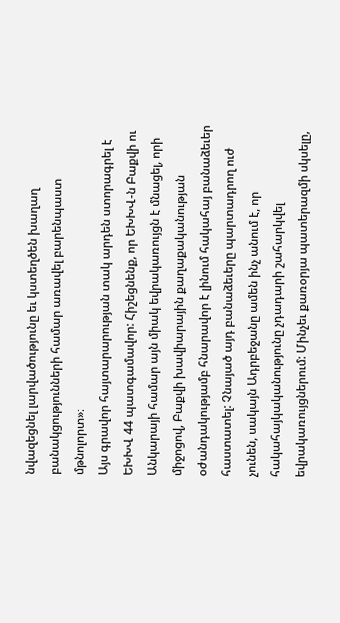նվազեցնել լարվածությունը եւ կստեղծեն խաղաղ բանակցությունների համար առավել բարենպաստ մթնոլորտ»։
Այս գրավոր հայտարարության տակ արդեն ստորագրել է ԵԽԽՎ 44 պատգամավոր: Հիշեցնենք, որ ԵԽԽՎ-ն Բաքվի ու Անկարայի համար այն միակ եվրակառույցն է մնացել, որի միջոցով, Բաքվի խավիարային քաղաքականության օժանդակությամբ հնարավոր է լինում հակահայ բանաձեւեր հաստատել: Չնայած այդ բանաձեւերը պարտադրող ուժ չունեն, սակայն Ադրբեջանը ամեն ինչ անում է, որ հակահայկականությունը չդադարի շահարկվել եվրակառույցներում: Մինչեւ քառօրյա պատերազմի սկսելը,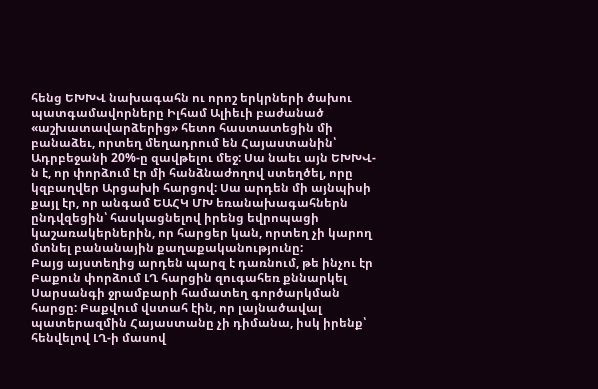հենց ԵԽԽՎ նախագահն ու որոշ երկրների ծախու պատգամավորները Իլհամ Ալիեւի բաժանած «աշխատավարձերից» հետո հաստատեցին մի բանաձեւ, որտեղ մեղադրում են Հայաստանին՝ Ադրբեջանի 20%-ը զավթելու մեջ: Սա նաեւ այն ԵԽԽՎ-ն է, որ փորձում էր մի հանձնաժողով ստեղծել, որը կզբաղվեր Արցախի հարցով: Սա արդեն մի այնպիսի քայլ էր, որ անգամ ԵԱՀԿ ՄԽ եռանախագահներն ընդվզեցին՝ հասկացնելով իրենց եվրոպացի կաշառակերներին, որ հարցեր կան, որտեղ չի կարող մտնել բանանային քաղաքականությունը:
Բայց այստեղից արդեն պարզ է դառնում, թե ինչու էր Բաքուն փորձում ԼՂ հարցին զուգահեռ քննարկել Սարսանգի ջրամբարի համատեղ գործարկման հարցը: Բաքվում վստահ էին, որ լայնածավալ պատերազմին Հայաստանը չի դիմանա, իսկ իրենք՝ հենվելով ԼՂ-ի մասով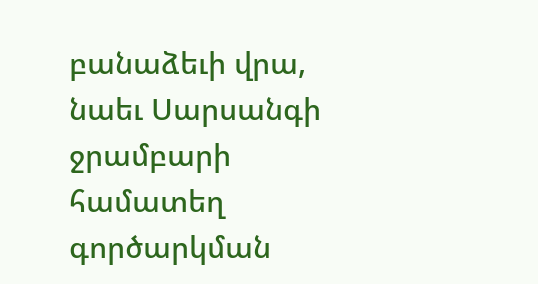բանաձեւի վրա, նաեւ Սարսանգի ջրամբարի համատեղ գործարկման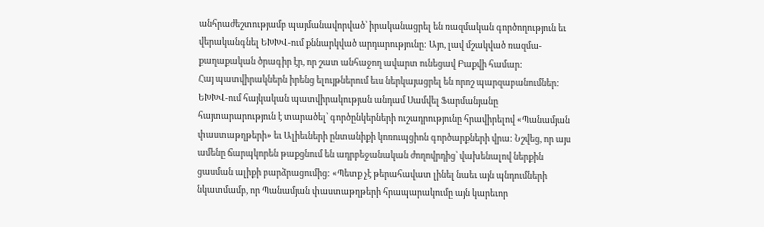անհրաժեշտությամբ պայմանավորված՝ իրականացրել են ռազմական գործողություն եւ վերականգնել ԵԽԽՎ-ում քննարկված արդարությունը: Այո, լավ մշակված ռազմա-քաղաքական ծրագիր էր, որ շատ անհաջող ավարտ ունեցավ Բաքվի համար:
Հայ պատվիրակներն իրենց ելույթներում եւս ներկայացրել են որոշ պարզաբանումներ: ԵԽԽՎ-ում հայկական պատվիրակության անդամ Սամվել Ֆարմանյանը հայտարարություն է տարածել՝ գործընկերների ուշադրությունը հրավիրելով «Պանամյան փաստաթղթերի» եւ Ալիեւների ընտանիքի կոռուպցիոն գործարքների վրա: Նշվեց, որ այս ամենը ճարպկորեն թաքցնում են ադրբեջանական ժողովրդից՝ վախենալով ներքին ցասման ալիքի բարձրացումից: «Պետք չէ թերահավատ լինել նաեւ այն պնդումների նկատմամբ, որ Պանամյան փաստաթղթերի հրապարակումը այն կարեւոր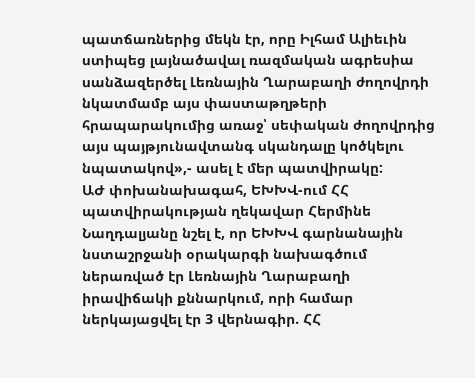պատճառներից մեկն էր, որը Իլհամ Ալիեւին ստիպեց լայնածավալ ռազմական ագրեսիա սանձազերծել Լեռնային Ղարաբաղի ժողովրդի նկատմամբ այս փաստաթղթերի հրապարակումից առաջ՝ սեփական ժողովրդից այս պայթյունավտանգ սկանդալը կոծկելու նպատակով»,- ասել է մեր պատվիրակը:
ԱԺ փոխանախագահ, ԵԽԽՎ-ում ՀՀ պատվիրակության ղեկավար Հերմինե Նաղդալյանը նշել է, որ ԵԽԽՎ գարնանային նստաշրջանի օրակարգի նախագծում ներառված էր Լեռնային Ղարաբաղի իրավիճակի քննարկում, որի համար ներկայացվել էր 3 վերնագիր. ՀՀ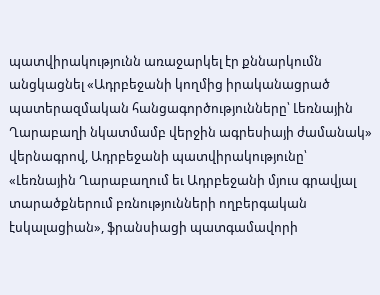պատվիրակությունն առաջարկել էր քննարկումն անցկացնել «Ադրբեջանի կողմից իրականացրած պատերազմական հանցագործությունները՝ Լեռնային Ղարաբաղի նկատմամբ վերջին ագրեսիայի ժամանակ» վերնագրով, Ադրբեջանի պատվիրակությունը՝ «Լեռնային Ղարաբաղում եւ Ադրբեջանի մյուս գրավյալ տարածքներում բռնությունների ողբերգական էսկալացիան», ֆրանսիացի պատգամավորի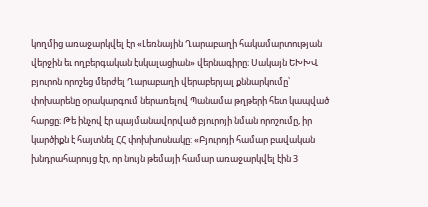կողմից առաջարկվել էր «Լեռնային Ղարաբաղի հակամարտության վերջին եւ ողբերգական էսկալացիան» վերնագիրը։ Սակայն ԵԽԽՎ բյուրոն որոշեց մերժել Ղարաբաղի վերաբերյալ քննարկումը՝ փոխարենը օրակարգում ներառելով Պանամա թղթերի հետ կապված հարցը։ Թե ինչով էր պայմանավորված բյուրոյի նման որոշումը, իր կարծիքն է հայտնել ՀՀ փոխխոսնակը: «Բյուրոյի համար բավական խնդրահարույց էր, որ նույն թեմայի համար առաջարկվել էին 3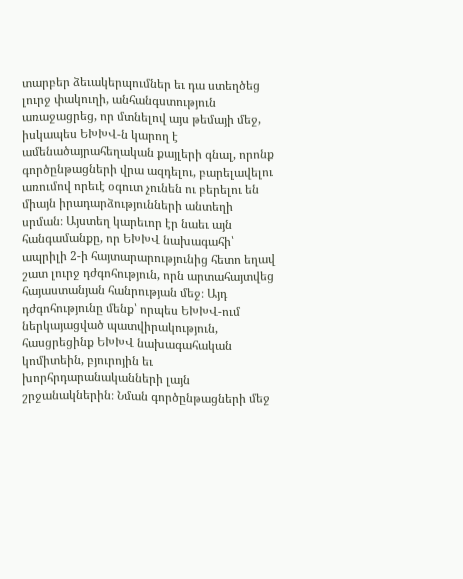տարբեր ձեւակերպումներ եւ դա ստեղծեց լուրջ փակուղի, անհանգստություն առաջացրեց, որ մտնելով այս թեմայի մեջ, իսկապես ԵԽԽՎ-ն կարող է ամենածայրահեղական քայլերի գնալ, որոնք գործընթացների վրա ազդելու, բարելավելու առումով որեւէ օգուտ չունեն ու բերելու են միայն իրադարձությունների անտեղի սրման։ Այստեղ կարեւոր էր նաեւ այն հանգամանքը, որ ԵԽԽՎ նախագահի՝ ապրիլի 2-ի հայտարարությունից հետո եղավ շատ լուրջ դժգոհություն, որն արտահայտվեց հայաստանյան հանրության մեջ։ Այդ դժգոհությունը մենք՝ որպես ԵԽԽՎ-ում ներկայացված պատվիրակություն, հասցրեցինք ԵԽԽՎ նախագահական կոմիտեին, բյուրոյին եւ խորհրդարանականների լայն շրջանակներին։ Նման գործընթացների մեջ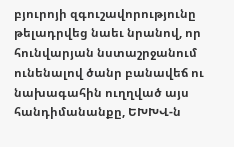բյուրոյի զգուշավորությունը թելադրվեց նաեւ նրանով, որ հունվարյան նստաշրջանում ունենալով ծանր բանավեճ ու նախագահին ուղղված այս հանդիմանանքը, ԵԽԽՎ-ն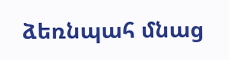ձեռնպահ մնաց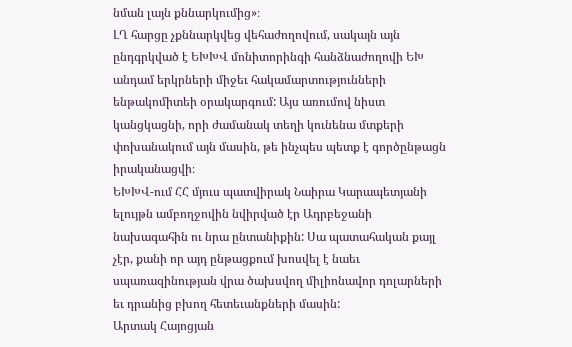նման լայն քննարկումից»։
ԼՂ հարցը չքննարկվեց վեհաժողովում, սակայն այն ընդգրկված է ԵԽԽՎ մոնիտորինգի հանձնաժողովի ԵԽ անդամ երկրների միջեւ հակամարտությունների ենթակոմիտեի օրակարգում: Այս առումով նիստ կանցկացնի, որի ժամանակ տեղի կունենա մտքերի փոխանակում այն մասին, թե ինչպես պետք է գործընթացն իրականացվի։
ԵԽԽՎ-ում ՀՀ մյուս պատվիրակ Նաիրա Կարապետյանի ելույթն ամբողջովին նվիրված էր Ադրբեջանի նախագահին ու նրա ընտանիքին: Սա պատահական քայլ չէր, քանի որ այդ ընթացքում խոսվել է նաեւ սպառազինության վրա ծախսվող միլիոնավոր դոլարների եւ դրանից բխող հետեւանքների մասին:
Արտակ Հայոցյան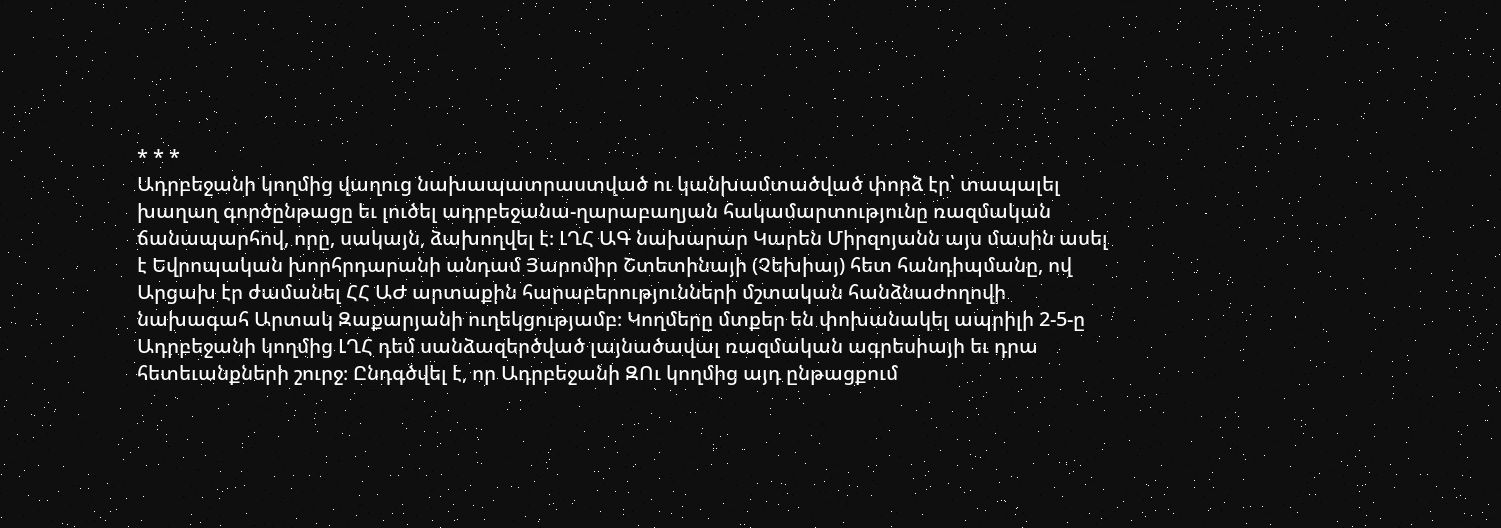* * *
Ադրբեջանի կողմից վաղուց նախապատրաստված ու կանխամտածված փորձ էր՝ տապալել խաղաղ գործընթացը եւ լուծել ադրբեջանա-ղարաբաղյան հակամարտությունը ռազմական ճանապարհով, որը, սակայն, ձախողվել է։ ԼՂՀ ԱԳ նախարար Կարեն Միրզոյանն այս մասին ասել է Եվրոպական խորհրդարանի անդամ Յարոմիր Շտետինայի (Չեխիայ) հետ հանդիպմանը, ով Արցախ էր ժամանել ՀՀ ԱԺ արտաքին հարաբերությունների մշտական հանձնաժողովի նախագահ Արտակ Զաքարյանի ուղեկցությամբ։ Կողմերը մտքեր են փոխանակել ապրիլի 2-5-ը Ադրբեջանի կողմից ԼՂՀ դեմ սանձազերծված լայնածավալ ռազմական ագրեսիայի եւ դրա հետեւանքների շուրջ։ Ընդգծվել է, որ Ադրբեջանի ԶՈւ կողմից այդ ընթացքում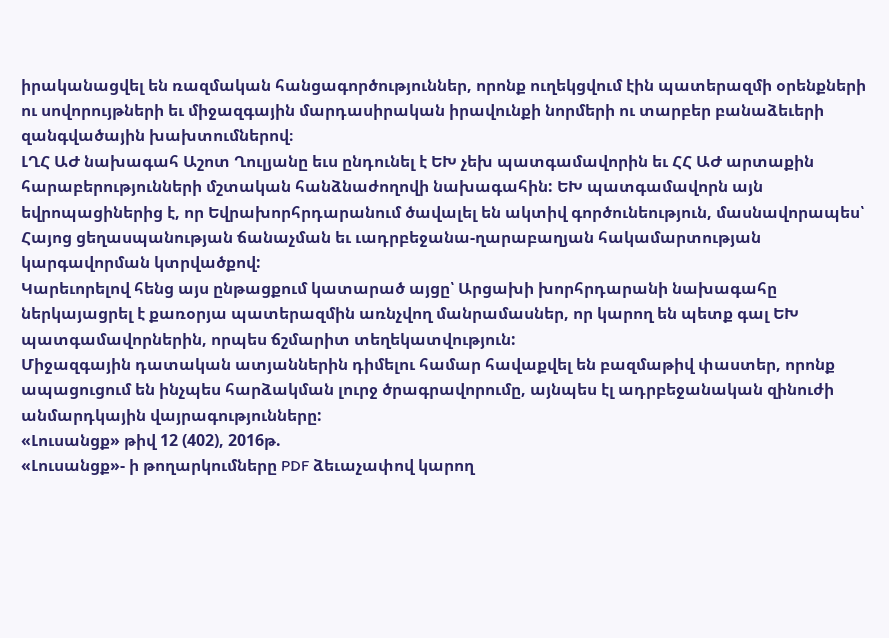իրականացվել են ռազմական հանցագործություններ, որոնք ուղեկցվում էին պատերազմի օրենքների ու սովորույթների եւ միջազգային մարդասիրական իրավունքի նորմերի ու տարբեր բանաձեւերի զանգվածային խախտումներով։
ԼՂՀ ԱԺ նախագահ Աշոտ Ղուլյանը եւս ընդունել է ԵԽ չեխ պատգամավորին եւ ՀՀ ԱԺ արտաքին հարաբերությունների մշտական հանձնաժողովի նախագահին: ԵԽ պատգամավորն այն եվրոպացիներից է, որ Եվրախորհրդարանում ծավալել են ակտիվ գործունեություն, մասնավորապես՝ Հայոց ցեղասպանության ճանաչման եւ ւադրբեջանա-ղարաբաղյան հակամարտության կարգավորման կտրվածքով:
Կարեւորելով հենց այս ընթացքում կատարած այցը՝ Արցախի խորհրդարանի նախագահը ներկայացրել է քառօրյա պատերազմին առնչվող մանրամասներ, որ կարող են պետք գալ ԵԽ պատգամավորներին, որպես ճշմարիտ տեղեկատվություն:
Միջազգային դատական ատյաններին դիմելու համար հավաքվել են բազմաթիվ փաստեր, որոնք ապացուցում են ինչպես հարձակման լուրջ ծրագրավորումը, այնպես էլ ադրբեջանական զինուժի անմարդկային վայրագությունները:
«Լուսանցք» թիվ 12 (402), 2016թ.
«Լուսանցք»- ի թողարկումները PDF ձեւաչափով կարող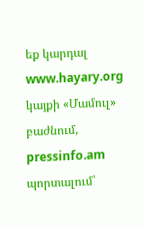եք կարդալ www.hayary.org կայքի «Մամուլ» բաժնում, pressinfo.am պորտալում՝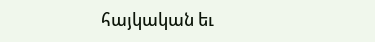հայկական եւ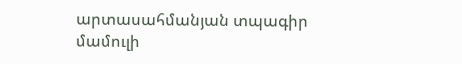արտասահմանյան տպագիր մամուլի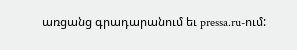առցանց գրադարանում եւ pressa.ru-ում: